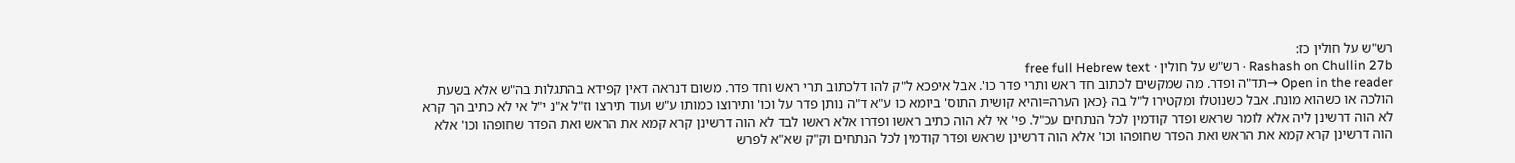רש"ש על חולין כז:
Rashash on Chullin 27b · רש"ש על חולין · free full Hebrew text
Open in the reader →תד"ה ופדר. מה שמקשים לכתוב חד ראש ותרי פדר כו'. אבל איפכא ל"ק להו דלכתוב תרי ראש וחד פדר. משום דנראה דאין קפידא בהתגלות בה"ש אלא בשעת הולכה או כשהוא מונח. אבל כשנוטלו ומקטירו ל"ל בה {כאן הערה=והיא קושית התוס' ביומא כו ע"א ד"ה נותן פדר על וכו' ותירוצו כמותו ע"ש ועוד תירצו וז"ל א"נ י"ל אי לא כתיב הך קרא לא הוה דרשינן ליה אלא לומר שראש ופדר קודמין לכל הנתחים עכ"ל. פי' אי לא הוה כתיב ראשו ופדרו אלא ראשו לבד לא הוה דרשינן קרא קמא את הראש ואת הפדר שחופהו וכו' אלא הוה דרשינן קרא קמא את הראש ואת הפדר שחופהו וכו' אלא הוה דרשינן שראש ופדר קודמין לכל הנתחים וק"ק שא"א לפרש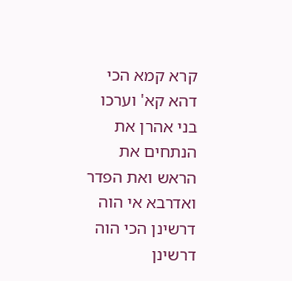קרא קמא הכי דהא קא' וערכו בני אהרן את הנתחים את הראש ואת הפדר ואדרבא אי הוה דרשינן הכי הוה דרשינן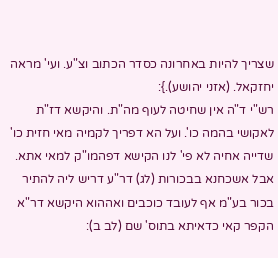שצריך להיות באחרונה כסדר הכתוב וצ"ע. ועי' מראה יחזקאל. (אזני יהושע).}:
רש"י ד"ה אין שחיטה לעוף מה"ת. והיקשא דז"ת לאקושי בהמה כו'. ועל הא דפריך לקמיה מאי חזית כו' שדייה אחיה לא פי' לנו הקישא דפהמו"ק למאי אתא. אבל אשכחנא בבכורות (לג) דר"ע דריש ליה להתיר בכור בע"מ אף לעובד כוכבים ואההוא היקשא דר"א הקפר קאי כדאיתא בתוס' שם (לב ב):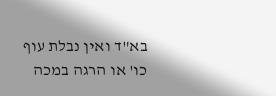בא"ד ואין נבלת עוף כו' או הרגה במכה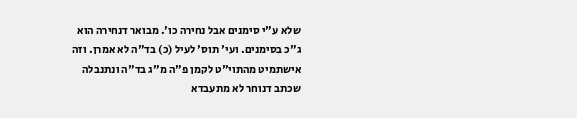שלא ע"י סימנים אבל נחירה כו'. מבואר דנחירה הוא ג"כ בסימנים. ועי' תוס' לעיל (כ) בד"ה לא אמרן. וזה אישתמיט מהתוי"ט לקמן פ"ה מ"ג בד"ה ונתנבלה שכתב דנוחר לא מתעבדא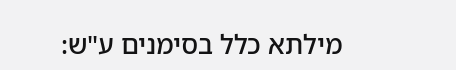מילתא כלל בסימנים ע"ש: